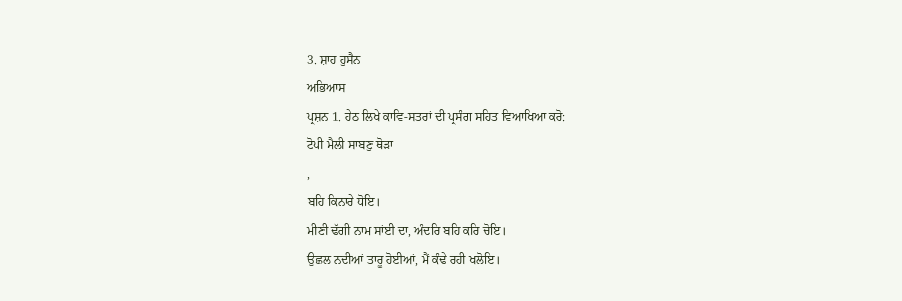3. ਸ਼ਾਹ ਹੁਸੈਨ
ਅਭਿਆਸ
ਪ੍ਰਸ਼ਨ 1. ਹੇਠ ਲਿਖੇ ਕਾਵਿ-ਸਤਰਾਂ ਦੀ ਪ੍ਰਸੰਗ ਸਹਿਤ ਵਿਆਖਿਆ ਕਰੋ:
ਟੋਪੀ ਮੈਲੀ ਸਾਬਣੁ ਥੋੜਾ
,
ਬਹਿ ਕਿਨਾਰੇ ਧੋਇ।
ਮੀਣੀ ਢੱਗੀ ਨਾਮ ਸਾਂਈ ਦਾ, ਅੰਦਰਿ ਬਹਿ ਕਰਿ ਚੋਇ।
ਉਛਲ ਨਦੀਆਂ ਤਾਰੂ ਹੋਈਆਂ, ਮੈਂ ਕੰਢੇ ਰਹੀ ਖਲੋਇ।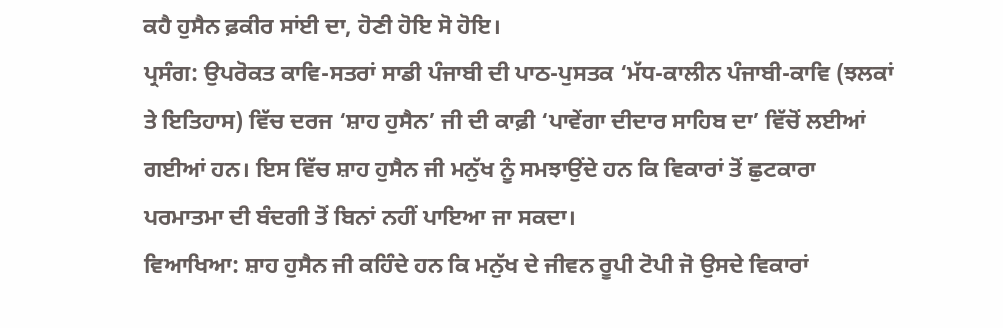ਕਹੈ ਹੁਸੈਨ ਫ਼ਕੀਰ ਸਾਂਈ ਦਾ, ਹੋਣੀ ਹੋਇ ਸੋ ਹੋਇ।
ਪ੍ਰਸੰਗ: ਉਪਰੋਕਤ ਕਾਵਿ-ਸਤਰਾਂ ਸਾਡੀ ਪੰਜਾਬੀ ਦੀ ਪਾਠ-ਪੁਸਤਕ ‘ਮੱਧ-ਕਾਲੀਨ ਪੰਜਾਬੀ-ਕਾਵਿ (ਝਲਕਾਂ ਤੇ ਇਤਿਹਾਸ) ਵਿੱਚ ਦਰਜ ‘ਸ਼ਾਹ ਹੁਸੈਨ’ ਜੀ ਦੀ ਕਾਫ਼ੀ ‘ਪਾਵੇਂਗਾ ਦੀਦਾਰ ਸਾਹਿਬ ਦਾ’ ਵਿੱਚੋਂ ਲਈਆਂ ਗਈਆਂ ਹਨ। ਇਸ ਵਿੱਚ ਸ਼ਾਹ ਹੁਸੈਨ ਜੀ ਮਨੁੱਖ ਨੂੰ ਸਮਝਾਉਂਦੇ ਹਨ ਕਿ ਵਿਕਾਰਾਂ ਤੋਂ ਛੁਟਕਾਰਾ ਪਰਮਾਤਮਾ ਦੀ ਬੰਦਗੀ ਤੋਂ ਬਿਨਾਂ ਨਹੀਂ ਪਾਇਆ ਜਾ ਸਕਦਾ।
ਵਿਆਖਿਆ: ਸ਼ਾਹ ਹੁਸੈਨ ਜੀ ਕਹਿੰਦੇ ਹਨ ਕਿ ਮਨੁੱਖ ਦੇ ਜੀਵਨ ਰੂਪੀ ਟੋਪੀ ਜੋ ਉਸਦੇ ਵਿਕਾਰਾਂ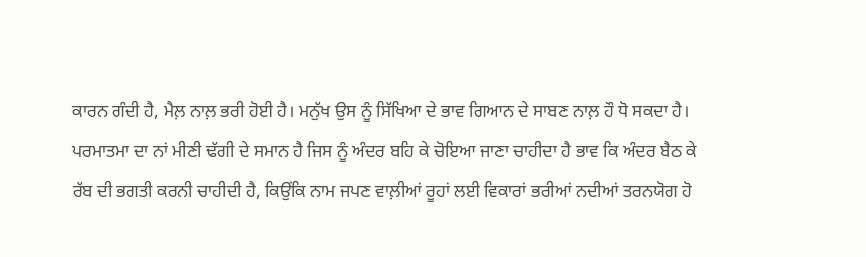ਕਾਰਨ ਗੰਦੀ ਹੈ, ਮੈਲ਼ ਨਾਲ਼ ਭਰੀ ਹੋਈ ਹੈ। ਮਨੁੱਖ ਉਸ ਨੂੰ ਸਿੱਖਿਆ ਦੇ ਭਾਵ ਗਿਆਨ ਦੇ ਸਾਬਣ ਨਾਲ਼ ਹੌ ਧੋ ਸਕਦਾ ਹੈ। ਪਰਮਾਤਮਾ ਦਾ ਨਾਂ ਮੀਣੀ ਢੱਗੀ ਦੇ ਸਮਾਨ ਹੈ ਜਿਸ ਨੂੰ ਅੰਦਰ ਬਹਿ ਕੇ ਚੋਇਆ ਜਾਣਾ ਚਾਹੀਦਾ ਹੈ ਭਾਵ ਕਿ ਅੰਦਰ ਬੈਠ ਕੇ ਰੱਬ ਦੀ ਭਗਤੀ ਕਰਨੀ ਚਾਹੀਦੀ ਹੈ, ਕਿਉਂਕਿ ਨਾਮ ਜਪਣ ਵਾਲ਼ੀਆਂ ਰੂਹਾਂ ਲਈ ਵਿਕਾਰਾਂ ਭਰੀਆਂ ਨਦੀਆਂ ਤਰਨਯੋਗ ਹੋ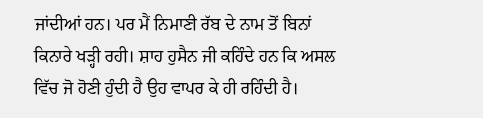ਜਾਂਦੀਆਂ ਹਨ। ਪਰ ਮੈਂ ਨਿਮਾਣੀ ਰੱਬ ਦੇ ਨਾਮ ਤੋਂ ਬਿਨਾਂ ਕਿਨਾਰੇ ਖੜ੍ਹੀ ਰਹੀ। ਸ਼ਾਹ ਹੁਸੈਨ ਜੀ ਕਹਿੰਦੇ ਹਨ ਕਿ ਅਸਲ ਵਿੱਚ ਜੋ ਹੋਣੀ ਹੁੰਦੀ ਹੈ ਉਹ ਵਾਪਰ ਕੇ ਹੀ ਰਹਿੰਦੀ ਹੈ।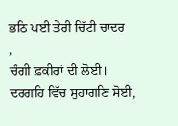ਭਠਿ ਪਈ ਤੇਰੀ ਚਿੱਟੀ ਚਾਦਰ
,
ਚੰਗੀ ਫ਼ਕੀਰਾਂ ਦੀ ਲੋਈ।
ਦਰਗਹਿ ਵਿੱਚ ਸੁਹਾਗਣਿ ਸੋਈ,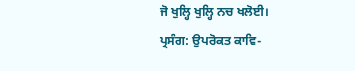ਜੋ ਖੁਲ੍ਹਿ ਖੁਲ੍ਹਿ ਨਚ ਖਲੋਈ।
ਪ੍ਰਸੰਗ: ਉਪਰੋਕਤ ਕਾਵਿ-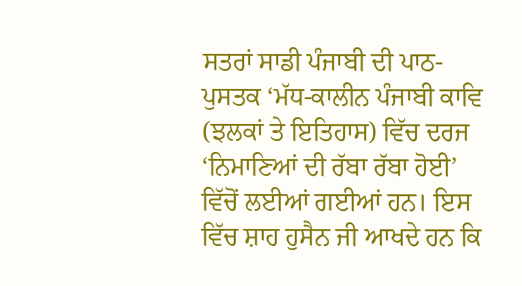ਸਤਰਾਂ ਸਾਡੀ ਪੰਜਾਬੀ ਦੀ ਪਾਠ-ਪੁਸਤਕ ‘ਮੱਧ-ਕਾਲੀਨ ਪੰਜਾਬੀ ਕਾਵਿ (ਝਲਕਾਂ ਤੇ ਇਤਿਹਾਸ) ਵਿੱਚ ਦਰਜ ‘ਨਿਮਾਣਿਆਂ ਦੀ ਰੱਬਾ ਰੱਬਾ ਹੋਈ’ ਵਿੱਚੋਂ ਲਈਆਂ ਗਈਆਂ ਹਨ। ਇਸ ਵਿੱਚ ਸ਼ਾਹ ਹੁਸੈਨ ਜੀ ਆਖਦੇ ਹਨ ਕਿ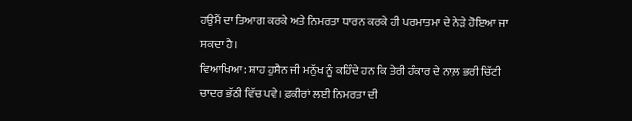ਹਉਮੈਂ ਦਾ ਤਿਆਗ ਕਰਕੇ ਅਤੇ ਨਿਮਰਤਾ ਧਾਰਨ ਕਰਕੇ ਹੀ ਪਰਮਾਤਮਾ ਦੇ ਨੇੜੇ ਹੋਇਆ ਜਾ ਸਕਦਾ ਹੈ।
ਵਿਆਖਿਆ: ਸ਼ਾਹ ਹੁਸੈਨ ਜੀ ਮਨੁੱਖ ਨੂੰ ਕਹਿੰਦੇ ਹਨ ਕਿ ਤੇਰੀ ਹੰਕਾਰ ਦੇ ਨਾਲ਼ ਭਰੀ ਚਿੱਟੀ ਚਾਦਰ ਭੱਠੀ ਵਿੱਚ ਪਵੇ। ਫ਼ਕੀਰਾਂ ਲਈ ਨਿਮਰਤਾ ਦੀ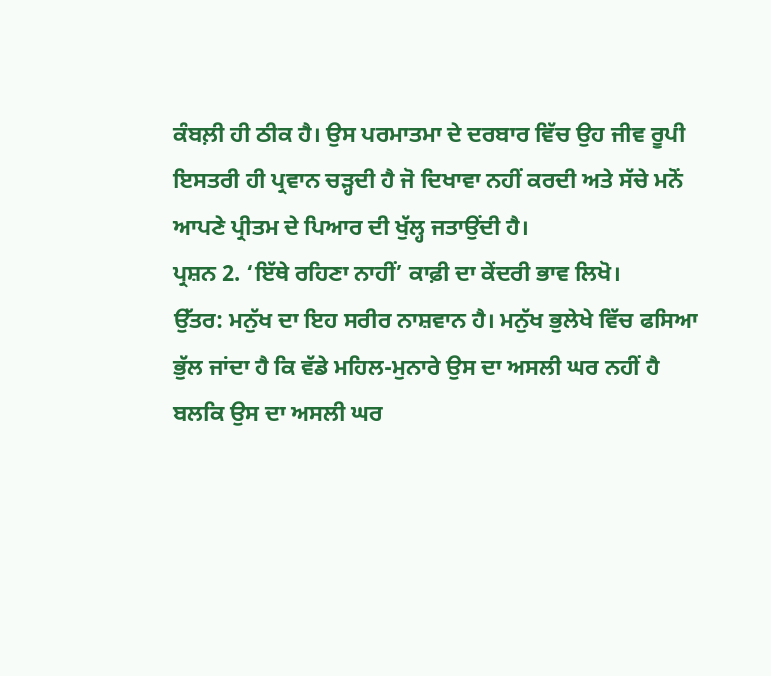ਕੰਬਲ਼ੀ ਹੀ ਠੀਕ ਹੈ। ਉਸ ਪਰਮਾਤਮਾ ਦੇ ਦਰਬਾਰ ਵਿੱਚ ਉਹ ਜੀਵ ਰੂਪੀ ਇਸਤਰੀ ਹੀ ਪ੍ਰਵਾਨ ਚੜ੍ਹਦੀ ਹੈ ਜੋ ਦਿਖਾਵਾ ਨਹੀਂ ਕਰਦੀ ਅਤੇ ਸੱਚੇ ਮਨੋਂ ਆਪਣੇ ਪ੍ਰੀਤਮ ਦੇ ਪਿਆਰ ਦੀ ਖੁੱਲ੍ਹ ਜਤਾਉਂਦੀ ਹੈ।
ਪ੍ਰਸ਼ਨ 2. ‘ਇੱਥੇ ਰਹਿਣਾ ਨਾਹੀਂ’ ਕਾਫ਼ੀ ਦਾ ਕੇਂਦਰੀ ਭਾਵ ਲਿਖੋ।
ਉੱਤਰ: ਮਨੁੱਖ ਦਾ ਇਹ ਸਰੀਰ ਨਾਸ਼ਵਾਨ ਹੈ। ਮਨੁੱਖ ਭੁਲੇਖੇ ਵਿੱਚ ਫਸਿਆ ਭੁੱਲ ਜਾਂਦਾ ਹੈ ਕਿ ਵੱਡੇ ਮਹਿਲ-ਮੁਨਾਰੇ ਉਸ ਦਾ ਅਸਲੀ ਘਰ ਨਹੀਂ ਹੈ ਬਲਕਿ ਉਸ ਦਾ ਅਸਲੀ ਘਰ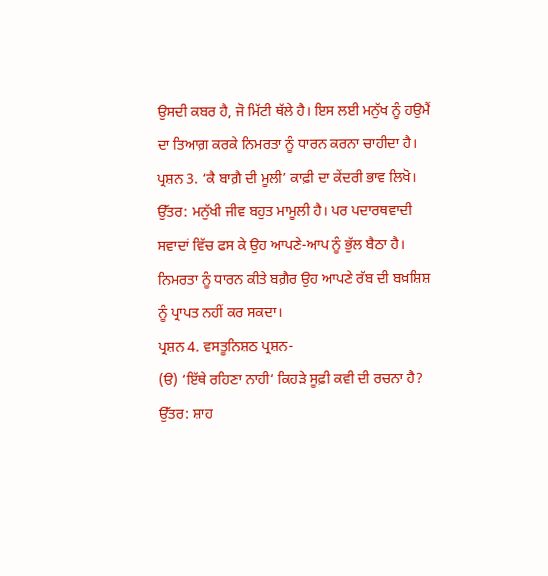ਉਸਦੀ ਕਬਰ ਹੈ, ਜੋ ਮਿੱਟੀ ਥੱਲੇ ਹੈ। ਇਸ ਲਈ ਮਨੁੱਖ ਨੂੰ ਹਉਮੈਂ ਦਾ ਤਿਆਗ਼ ਕਰਕੇ ਨਿਮਰਤਾ ਨੂੰ ਧਾਰਨ ਕਰਨਾ ਚਾਹੀਦਾ ਹੈ।
ਪ੍ਰਸ਼ਨ 3. ‘ਕੈ ਬਾਗ਼ੈ ਦੀ ਮੂਲੀ’ ਕਾਫ਼ੀ ਦਾ ਕੇਂਦਰੀ ਭਾਵ ਲਿਖੋ।
ਉੱਤਰ: ਮਨੁੱਖੀ ਜੀਵ ਬਹੁਤ ਮਾਮੂਲੀ ਹੈ। ਪਰ ਪਦਾਰਥਵਾਦੀ ਸਵਾਦਾਂ ਵਿੱਚ ਫਸ ਕੇ ਉਹ ਆਪਣੇ-ਆਪ ਨੂੰ ਭੁੱਲ ਬੈਠਾ ਹੈ। ਨਿਮਰਤਾ ਨੂੰ ਧਾਰਨ ਕੀਤੇ ਬਗ਼ੈਰ ਉਹ ਆਪਣੇ ਰੱਬ ਦੀ ਬਖ਼ਸ਼ਿਸ਼ ਨੂੰ ਪ੍ਰਾਪਤ ਨਹੀਂ ਕਰ ਸਕਦਾ।
ਪ੍ਰਸ਼ਨ 4. ਵਸਤੂਨਿਸ਼ਠ ਪ੍ਰਸ਼ਨ-
(ੳ) ‘ਇੱਥੇ ਰਹਿਣਾ ਨਾਹੀ‘ ਕਿਹੜੇ ਸੂਫ਼ੀ ਕਵੀ ਦੀ ਰਚਨਾ ਹੈ?
ਉੱਤਰ: ਸ਼ਾਹ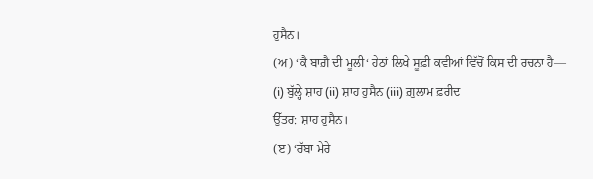ਹੁਸੈਨ।
(ਅ) ‘ਕੈ ਬਾਗ਼ੈ ਦੀ ਮੂਲੀ‘ ਹੇਠਾਂ ਲਿਖੇ ਸੂਫ਼ੀ ਕਵੀਆਂ ਵਿੱਚੋਂ ਕਿਸ ਦੀ ਰਚਨਾ ਹੈ—
(i) ਬੁੱਲ੍ਹੇ ਸ਼ਾਹ (ii) ਸ਼ਾਹ ਹੁਸੈਨ (iii) ਗ਼ੁਲਾਮ ਫ਼ਰੀਦ
ਉੱਤਰ: ਸ਼ਾਹ ਹੁਸੈਨ।
(ੲ) ‘ਰੱਬਾ ਮੇਰੇ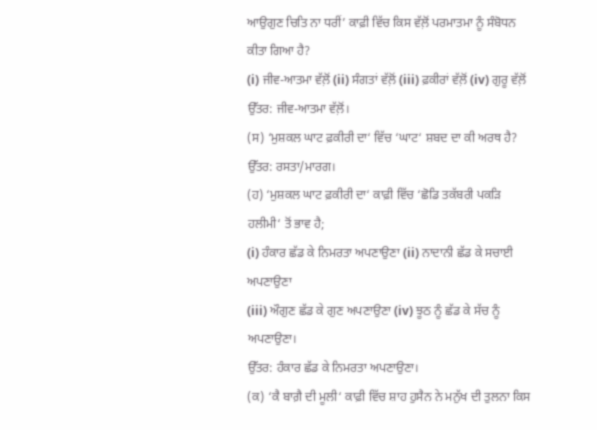ਆਉਗੁਣ ਚਿਤਿ ਨਾ ਧਰੀਂ’ ਕਾਫ਼ੀ ਵਿੱਚ ਕਿਸ ਵੱਲ਼ੋਂ ਪਰਮਾਤਮਾ ਨੂੰ ਸੰਬੋਧਨ ਕੀਤਾ ਗਿਆ ਹੈ?
(i) ਜੀਵ-ਆਤਮਾ ਵੱਲ਼ੋਂ (ii) ਸੰਗਤਾਂ ਵੱਲ਼ੋਂ (iii) ਫ਼ਕੀਰਾਂ ਵੱਲ਼ੋਂ (iv) ਗੁਰੂ ਵੱਲ਼ੋਂ
ਉੱਤਰ: ਜੀਵ-ਆਤਮਾ ਵੱਲ਼ੋਂ।
(ਸ) ‘ਮੁਸ਼ਕਲ ਘਾਟ ਫ਼ਕੀਰੀ ਦਾ‘ ਵਿੱਚ ‘ਘਾਟ‘ ਸ਼ਬਦ ਦਾ ਕੀ ਅਰਥ ਹੈ?
ਉੱਤਰ: ਰਸਤਾ/ਮਾਰਗ।
(ਹ) ‘ਮੁਸ਼ਕਲ ਘਾਟ ਫ਼ਕੀਰੀ ਦਾ‘ ਕਾਫ਼ੀ ਵਿੱਚ ‘ਛੋਡਿ ਤਕੱਬਰੀ ਪਕੜਿ ਹਲੀਮੀ‘ ਤੋਂ ਭਾਵ ਹੈ;
(i) ਹੰਕਾਰ ਛੱਡ ਕੇ ਨਿਮਰਤਾ ਅਪਣਾਉਣਾ (ii) ਨਾਦਾਨੀ ਛੱਡ ਕੇ ਸਚਾਈ ਅਪਣਾਉਣਾ
(iii) ਔਗੁਣ ਛੱਡ ਕੇ ਗੁਣ ਅਪਣਾਉਣਾ (iv) ਝੂਠ ਨੂੰ ਛੱਡ ਕੇ ਸੱਚ ਨੂੰ ਅਪਣਾਉਣਾ।
ਉੱਤਰ: ਹੰਕਾਰ ਛੱਡ ਕੇ ਨਿਮਰਤਾ ਅਪਣਾਉਣਾ।
(ਕ) ‘ਕੈ ਬਾਗ਼ੈ ਦੀ ਮੂਲੀ‘ ਕਾਫ਼ੀ ਵਿੱਚ ਸ਼ਾਹ ਹੁਸੈਨ ਨੇ ਮਨੁੱਖ ਦੀ ਤੁਲਨਾ ਕਿਸ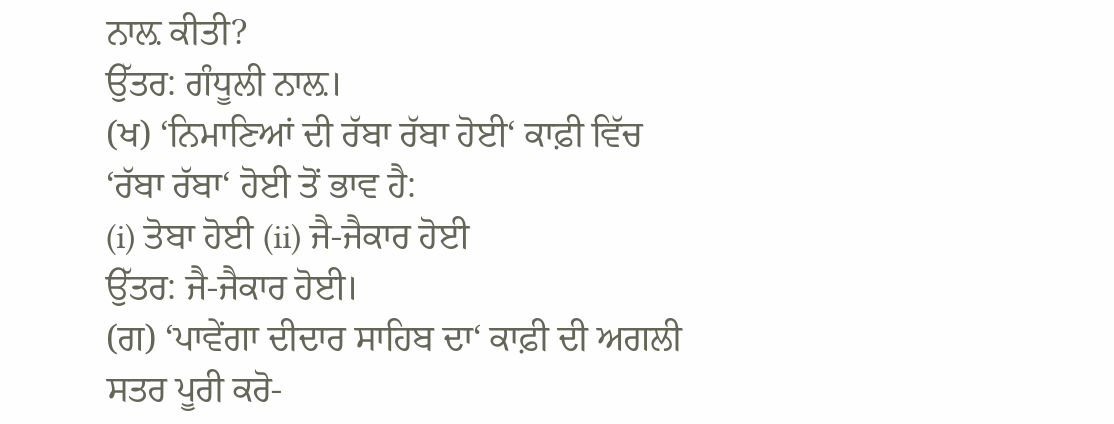ਨਾਲ਼ ਕੀਤੀ?
ਉੱਤਰ: ਗੰਧੂਲੀ ਨਾਲ਼।
(ਖ) ‘ਨਿਮਾਣਿਆਂ ਦੀ ਰੱਬਾ ਰੱਬਾ ਹੋਈ‘ ਕਾਫ਼ੀ ਵਿੱਚ ‘ਰੱਬਾ ਰੱਬਾ‘ ਹੋਈ ਤੋਂ ਭਾਵ ਹੈ:
(i) ਤੋਬਾ ਹੋਈ (ii) ਜੈ-ਜੈਕਾਰ ਹੋਈ
ਉੱਤਰ: ਜੈ-ਜੈਕਾਰ ਹੋਈ।
(ਗ) ‘ਪਾਵੇਂਗਾ ਦੀਦਾਰ ਸਾਹਿਬ ਦਾ‘ ਕਾਫ਼ੀ ਦੀ ਅਗਲੀ ਸਤਰ ਪੂਰੀ ਕਰੋ-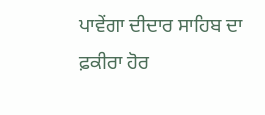ਪਾਵੇਂਗਾ ਦੀਦਾਰ ਸਾਹਿਬ ਦਾ
ਫ਼ਕੀਰਾ ਹੋਰ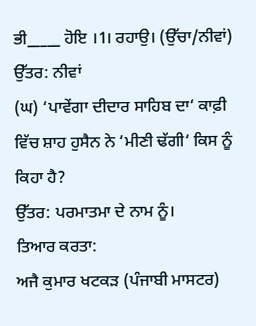ਭੀ_____ ਹੋਇ ।1। ਰਹਾਉ। (ਉੱਚਾ/ਨੀਵਾਂ)
ਉੱਤਰ: ਨੀਵਾਂ
(ਘ) ‘ਪਾਵੇਂਗਾ ਦੀਦਾਰ ਸਾਹਿਬ ਦਾ‘ ਕਾਫ਼ੀ ਵਿੱਚ ਸ਼ਾਹ ਹੁਸੈਨ ਨੇ ‘ਮੀਣੀ ਢੱਗੀ‘ ਕਿਸ ਨੂੰ ਕਿਹਾ ਹੈ?
ਉੱਤਰ: ਪਰਮਾਤਮਾ ਦੇ ਨਾਮ ਨੂੰ।
ਤਿਆਰ ਕਰਤਾ:
ਅਜੈ ਕੁਮਾਰ ਖਟਕੜ (ਪੰਜਾਬੀ ਮਾਸਟਰ)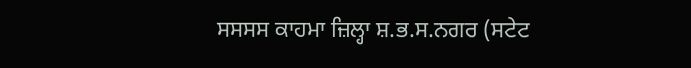ਸਸਸਸ ਕਾਹਮਾ ਜ਼ਿਲ੍ਹਾ ਸ਼.ਭ.ਸ.ਨਗਰ (ਸਟੇਟ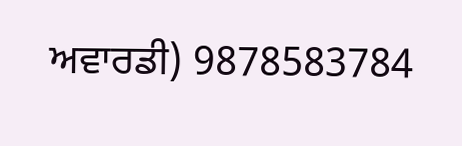ਅਵਾਰਡੀ) 9878583784